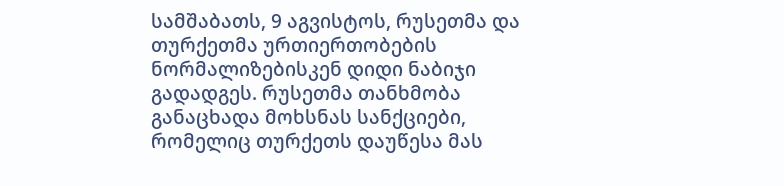სამშაბათს, 9 აგვისტოს, რუსეთმა და თურქეთმა ურთიერთობების ნორმალიზებისკენ დიდი ნაბიჯი გადადგეს. რუსეთმა თანხმობა განაცხადა მოხსნას სანქციები, რომელიც თურქეთს დაუწესა მას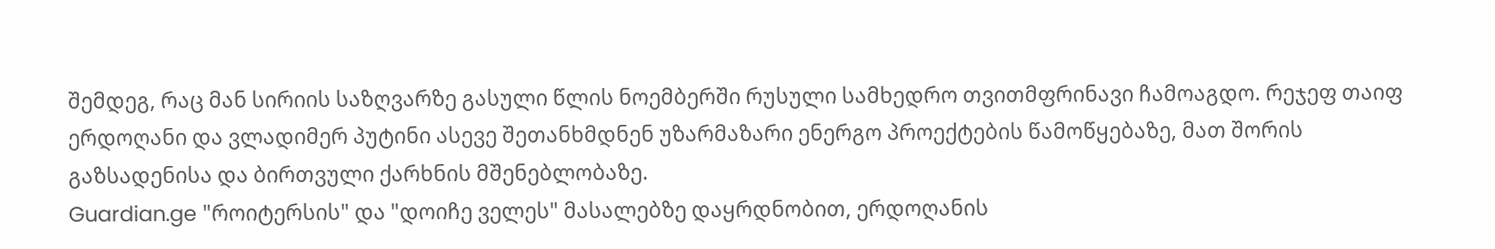შემდეგ, რაც მან სირიის საზღვარზე გასული წლის ნოემბერში რუსული სამხედრო თვითმფრინავი ჩამოაგდო. რეჯეფ თაიფ ერდოღანი და ვლადიმერ პუტინი ასევე შეთანხმდნენ უზარმაზარი ენერგო პროექტების წამოწყებაზე, მათ შორის გაზსადენისა და ბირთვული ქარხნის მშენებლობაზე.
Guardian.ge "როიტერსის" და "დოიჩე ველეს" მასალებზე დაყრდნობით, ერდოღანის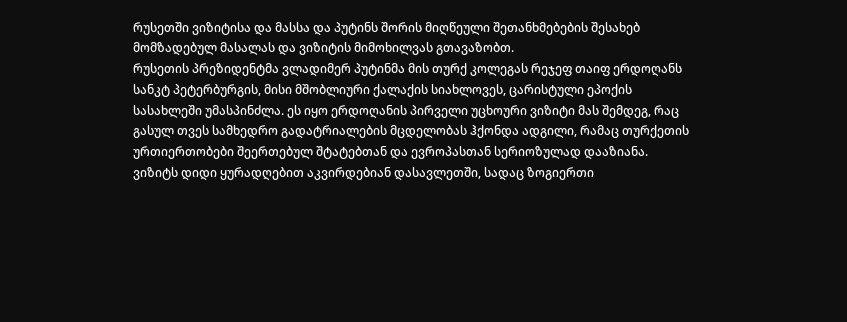რუსეთში ვიზიტისა და მასსა და პუტინს შორის მიღწეული შეთანხმებების შესახებ მომზადებულ მასალას და ვიზიტის მიმოხილვას გთავაზობთ.
რუსეთის პრეზიდენტმა ვლადიმერ პუტინმა მის თურქ კოლეგას რეჯეფ თაიფ ერდოღანს სანკტ პეტერბურგის, მისი მშობლიური ქალაქის სიახლოვეს, ცარისტული ეპოქის სასახლეში უმასპინძლა. ეს იყო ერდოღანის პირველი უცხოური ვიზიტი მას შემდეგ, რაც გასულ თვეს სამხედრო გადატრიალების მცდელობას ჰქონდა ადგილი, რამაც თურქეთის ურთიერთობები შეერთებულ შტატებთან და ევროპასთან სერიოზულად დააზიანა.
ვიზიტს დიდი ყურადღებით აკვირდებიან დასავლეთში, სადაც ზოგიერთი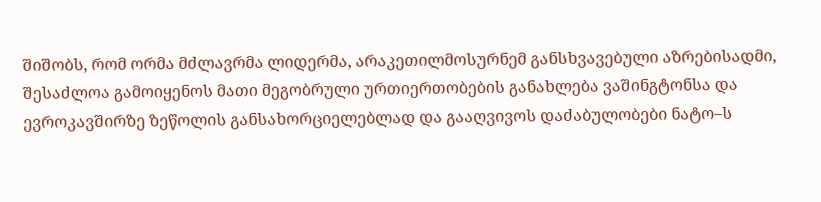შიშობს, რომ ორმა მძლავრმა ლიდერმა, არაკეთილმოსურნემ განსხვავებული აზრებისადმი, შესაძლოა გამოიყენოს მათი მეგობრული ურთიერთობების განახლება ვაშინგტონსა და ევროკავშირზე ზეწოლის განსახორციელებლად და გააღვივოს დაძაბულობები ნატო–ს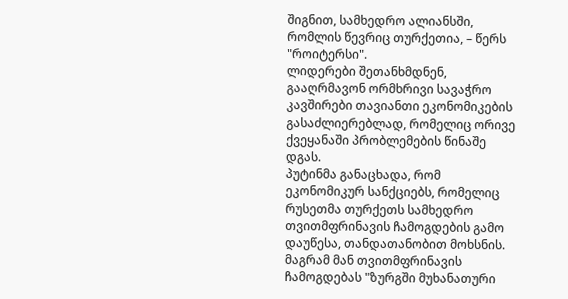შიგნით, სამხედრო ალიანსში, რომლის წევრიც თურქეთია, – წერს "როიტერსი".
ლიდერები შეთანხმდნენ, გააღრმავონ ორმხრივი სავაჭრო კავშირები თავიანთი ეკონომიკების გასაძლიერებლად, რომელიც ორივე ქვეყანაში პრობლემების წინაშე დგას.
პუტინმა განაცხადა, რომ ეკონომიკურ სანქციებს, რომელიც რუსეთმა თურქეთს სამხედრო თვითმფრინავის ჩამოგდების გამო დაუწესა, თანდათანობით მოხსნის. მაგრამ მან თვითმფრინავის ჩამოგდებას "ზურგში მუხანათური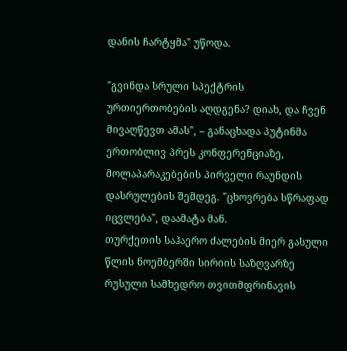დანის ჩარტყმა" უწოდა.

"გვინდა სრული სპექტრის ურთიერთობების აღდგენა? დიახ, და ჩვენ მივაღწევთ ამას", – განაცხადა პუტინმა ერთობლივ პრეს კონფერენციაზე, მოლაპარაკებების პირველი რაუნდის დასრულების შემდეგ. "ცხოვრება სწრაფად იცვლება", დაამატა მან.
თურქეთის საჰაერო ძალების მიერ გასული წლის ნოემბერში სირიის საზღვარზე რუსული სამხედრო თვითმფრინავის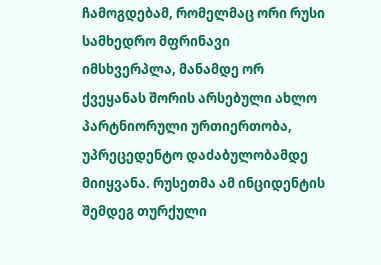ჩამოგდებამ, რომელმაც ორი რუსი სამხედრო მფრინავი იმსხვერპლა, მანამდე ორ ქვეყანას შორის არსებული ახლო პარტნიორული ურთიერთობა, უპრეცედენტო დაძაბულობამდე მიიყვანა. რუსეთმა ამ ინციდენტის შემდეგ თურქული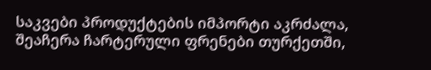საკვები პროდუქტების იმპორტი აკრძალა, შეაჩერა ჩარტერული ფრენები თურქეთში,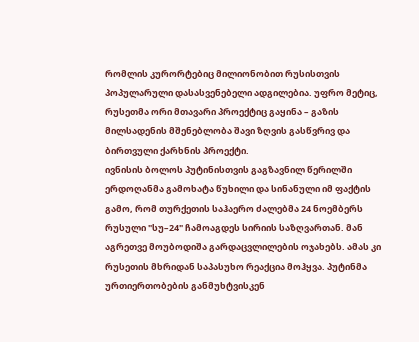რომლის კურორტებიც მილიონობით რუსისთვის პოპულარული დასასვენებელი ადგილებია. უფრო მეტიც, რუსეთმა ორი მთავარი პროექტიც გაყინა – გაზის მილსადენის მშენებლობა შავი ზღვის გასწვრივ და ბირთვული ქარხნის პროექტი.
ივნისის ბოლოს პუტინისთვის გაგზავნილ წერილში ერდოღანმა გამოხატა წუხილი და სინანული იმ ფაქტის გამო, რომ თურქეთის საჰაერო ძალებმა 24 ნოემბერს რუსული "სუ–24" ჩამოაგდეს სირიის საზღვართან. მან აგრეთვე მოუბოდიშა გარდაცვლილების ოჯახებს. ამას კი რუსეთის მხრიდან საპასუხო რეაქცია მოჰყვა. პუტინმა ურთიერთობების განმუხტვისკენ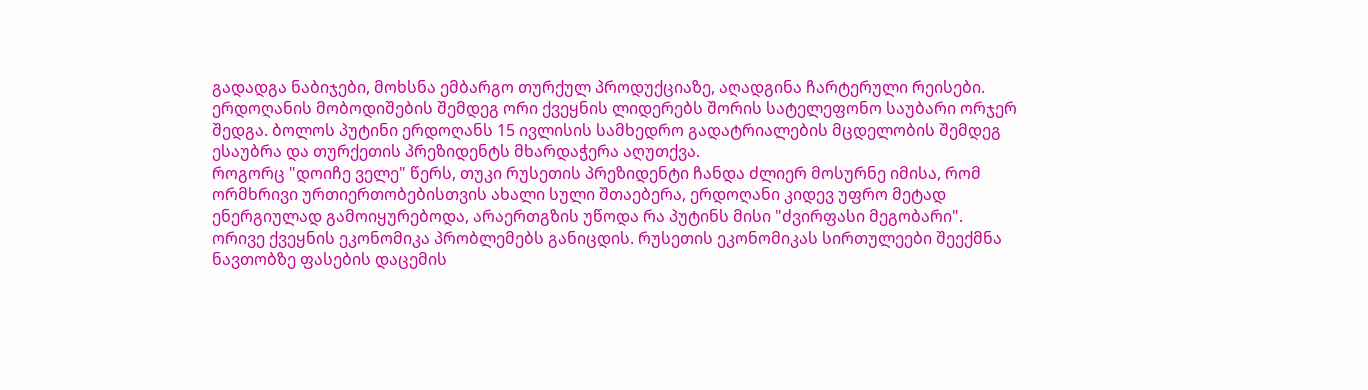გადადგა ნაბიჯები, მოხსნა ემბარგო თურქულ პროდუქციაზე, აღადგინა ჩარტერული რეისები.
ერდოღანის მობოდიშების შემდეგ ორი ქვეყნის ლიდერებს შორის სატელეფონო საუბარი ორჯერ შედგა. ბოლოს პუტინი ერდოღანს 15 ივლისის სამხედრო გადატრიალების მცდელობის შემდეგ ესაუბრა და თურქეთის პრეზიდენტს მხარდაჭერა აღუთქვა.
როგორც "დოიჩე ველე" წერს, თუკი რუსეთის პრეზიდენტი ჩანდა ძლიერ მოსურნე იმისა, რომ ორმხრივი ურთიერთობებისთვის ახალი სული შთაებერა, ერდოღანი კიდევ უფრო მეტად ენერგიულად გამოიყურებოდა, არაერთგზის უწოდა რა პუტინს მისი "ძვირფასი მეგობარი".
ორივე ქვეყნის ეკონომიკა პრობლემებს განიცდის. რუსეთის ეკონომიკას სირთულეები შეექმნა ნავთობზე ფასების დაცემის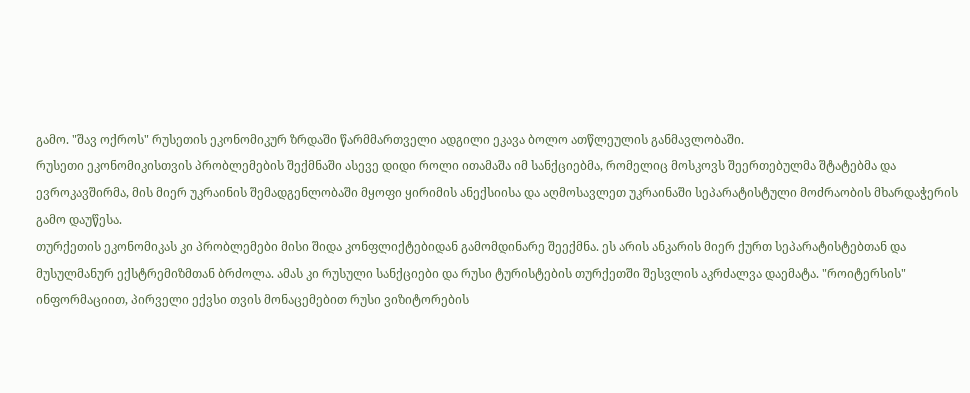გამო. "შავ ოქროს" რუსეთის ეკონომიკურ ზრდაში წარმმართველი ადგილი ეკავა ბოლო ათწლეულის განმავლობაში.
რუსეთი ეკონომიკისთვის პრობლემების შექმნაში ასევე დიდი როლი ითამაშა იმ სანქციებმა, რომელიც მოსკოვს შეერთებულმა შტატებმა და ევროკავშირმა, მის მიერ უკრაინის შემადგენლობაში მყოფი ყირიმის ანექსიისა და აღმოსავლეთ უკრაინაში სეპარატისტული მოძრაობის მხარდაჭერის გამო დაუწესა.
თურქეთის ეკონომიკას კი პრობლემები მისი შიდა კონფლიქტებიდან გამომდინარე შეექმნა. ეს არის ანკარის მიერ ქურთ სეპარატისტებთან და მუსულმანურ ექსტრემიზმთან ბრძოლა. ამას კი რუსული სანქციები და რუსი ტურისტების თურქეთში შესვლის აკრძალვა დაემატა. "როიტერსის" ინფორმაციით, პირველი ექვსი თვის მონაცემებით რუსი ვიზიტორების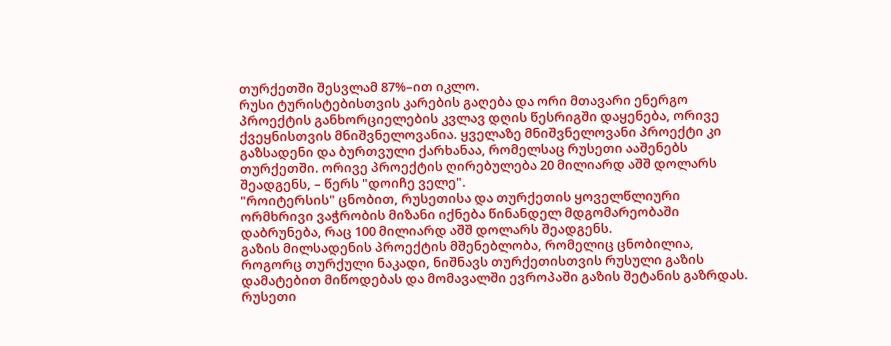თურქეთში შესვლამ 87%–ით იკლო.
რუსი ტურისტებისთვის კარების გაღება და ორი მთავარი ენერგო პროექტის განხორციელების კვლავ დღის წესრიგში დაყენება, ორივე ქვეყნისთვის მნიშვნელოვანია. ყველაზე მნიშვნელოვანი პროექტი კი გაზსადენი და ბურთვული ქარხანაა, რომელსაც რუსეთი ააშენებს თურქეთში. ორივე პროექტის ღირებულება 20 მილიარდ აშშ დოლარს შეადგენს, – წერს "დოიჩე ველე".
"როიტერსის" ცნობით, რუსეთისა და თურქეთის ყოველწლიური ორმხრივი ვაჭრობის მიზანი იქნება წინანდელ მდგომარეობაში დაბრუნება, რაც 100 მილიარდ აშშ დოლარს შეადგენს.
გაზის მილსადენის პროექტის მშენებლობა, რომელიც ცნობილია, როგორც თურქული ნაკადი, ნიშნავს თურქეთისთვის რუსული გაზის დამატებით მიწოდებას და მომავალში ევროპაში გაზის შეტანის გაზრდას.
რუსეთი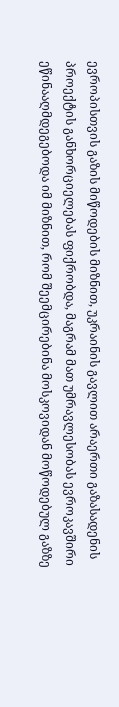ევროპისთვის გაზის მიწოდების მიზნით, უკრაინის გავლით არაერთი გაზასადენის პროექტის განხორციელებას ფიქრობდა, მაგრამ მათ უმრავლესობას ევროკავშირი ეწინააღმდეგებოდა იმ მიზნით, რომ შეემცირებინა მოსკოვიდან მოწოდებულ გაზზე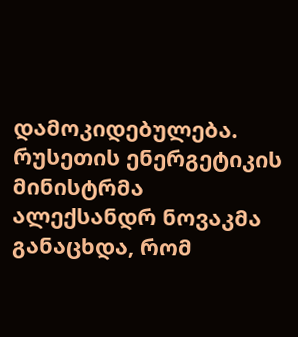დამოკიდებულება.
რუსეთის ენერგეტიკის მინისტრმა ალექსანდრ ნოვაკმა განაცხდა, რომ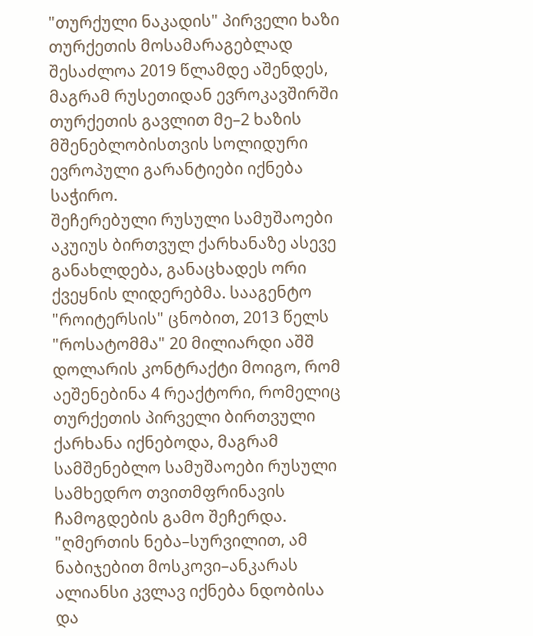"თურქული ნაკადის" პირველი ხაზი თურქეთის მოსამარაგებლად შესაძლოა 2019 წლამდე აშენდეს, მაგრამ რუსეთიდან ევროკავშირში თურქეთის გავლით მე–2 ხაზის მშენებლობისთვის სოლიდური ევროპული გარანტიები იქნება საჭირო.
შეჩერებული რუსული სამუშაოები აკუიუს ბირთვულ ქარხანაზე ასევე განახლდება, განაცხადეს ორი ქვეყნის ლიდერებმა. სააგენტო "როიტერსის" ცნობით, 2013 წელს "როსატომმა" 20 მილიარდი აშშ დოლარის კონტრაქტი მოიგო, რომ აეშენებინა 4 რეაქტორი, რომელიც თურქეთის პირველი ბირთვული ქარხანა იქნებოდა, მაგრამ სამშენებლო სამუშაოები რუსული სამხედრო თვითმფრინავის ჩამოგდების გამო შეჩერდა.
"ღმერთის ნება–სურვილით, ამ ნაბიჯებით მოსკოვი–ანკარას ალიანსი კვლავ იქნება ნდობისა და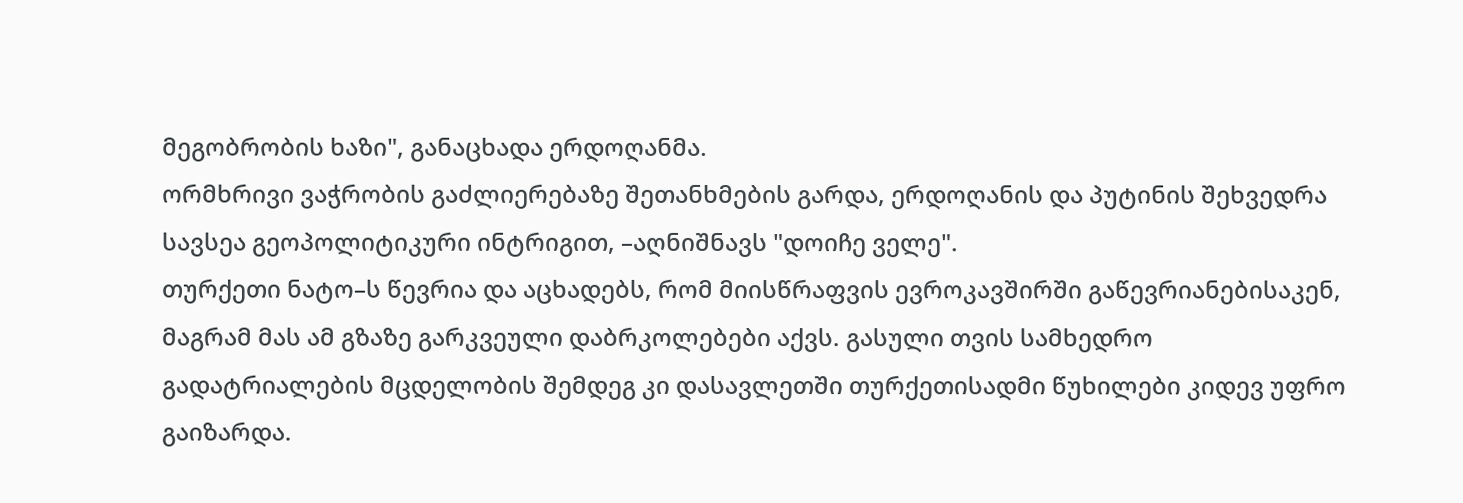მეგობრობის ხაზი", განაცხადა ერდოღანმა.
ორმხრივი ვაჭრობის გაძლიერებაზე შეთანხმების გარდა, ერდოღანის და პუტინის შეხვედრა სავსეა გეოპოლიტიკური ინტრიგით, –აღნიშნავს "დოიჩე ველე".
თურქეთი ნატო–ს წევრია და აცხადებს, რომ მიისწრაფვის ევროკავშირში გაწევრიანებისაკენ, მაგრამ მას ამ გზაზე გარკვეული დაბრკოლებები აქვს. გასული თვის სამხედრო გადატრიალების მცდელობის შემდეგ კი დასავლეთში თურქეთისადმი წუხილები კიდევ უფრო გაიზარდა.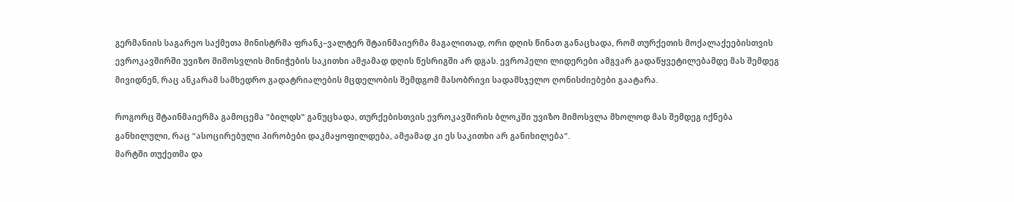გერმანიის საგარეო საქმეთა მინისტრმა ფრანკ–ვალტერ შტაინმაიერმა მაგალითად, ორი დღის წინათ განაცხადა, რომ თურქეთის მოქალაქეებისთვის ევროკავშირში უვიზო მიმოსვლის მინიჭების საკითხი ამჟამად დღის წესრიგში არ დგას. ევროპელი ლიდერები ამგვარ გადაწყვეტილებამდე მას შემდეგ მივიდნენ, რაც ანკარამ სამხედრო გადატრიალების მცდელობის შემდგომ მასობრივი სადამსჯელო ღონისძიებები გაატარა.

როგორც შტაინმაიერმა გამოცემა "ბილდს" განუცხადა, თურქებისთვის ევროკავშირის ბლოკში უვიზო მიმოსვლა მხოლოდ მას შემდეგ იქნება განხილული, რაც "ასოცირებული პირობები დაკმაყოფილდება, ამჟამად კი ეს საკითხი არ განიხილება".
მარტში თუქეთმა და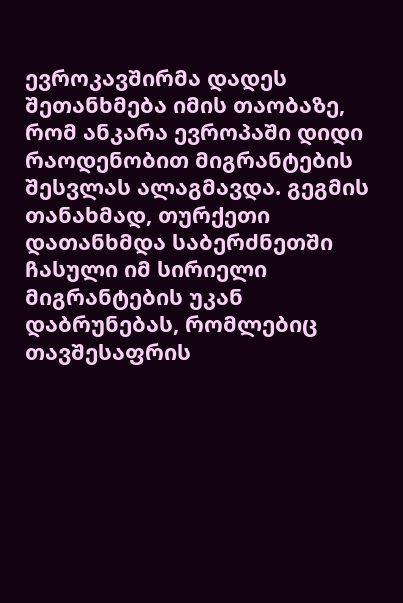ევროკავშირმა დადეს შეთანხმება იმის თაობაზე, რომ ანკარა ევროპაში დიდი რაოდენობით მიგრანტების შესვლას ალაგმავდა. გეგმის თანახმად, თურქეთი დათანხმდა საბერძნეთში ჩასული იმ სირიელი მიგრანტების უკან დაბრუნებას, რომლებიც თავშესაფრის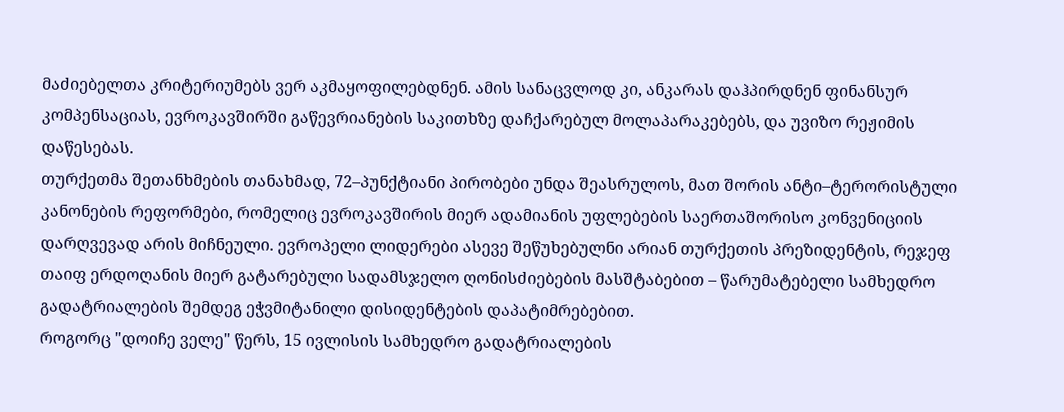მაძიებელთა კრიტერიუმებს ვერ აკმაყოფილებდნენ. ამის სანაცვლოდ კი, ანკარას დაჰპირდნენ ფინანსურ კომპენსაციას, ევროკავშირში გაწევრიანების საკითხზე დაჩქარებულ მოლაპარაკებებს, და უვიზო რეჟიმის დაწესებას.
თურქეთმა შეთანხმების თანახმად, 72–პუნქტიანი პირობები უნდა შეასრულოს, მათ შორის ანტი–ტერორისტული კანონების რეფორმები, რომელიც ევროკავშირის მიერ ადამიანის უფლებების საერთაშორისო კონვენიციის დარღვევად არის მიჩნეული. ევროპელი ლიდერები ასევე შეწუხებულნი არიან თურქეთის პრეზიდენტის, რეჯეფ თაიფ ერდოღანის მიერ გატარებული სადამსჯელო ღონისძიებების მასშტაბებით – წარუმატებელი სამხედრო გადატრიალების შემდეგ ეჭვმიტანილი დისიდენტების დაპატიმრებებით.
როგორც "დოიჩე ველე" წერს, 15 ივლისის სამხედრო გადატრიალების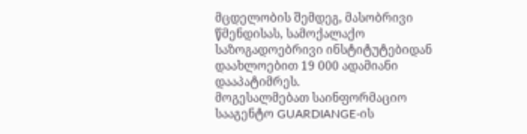მცდელობის შემდეგ, მასობრივი წმენდისას, სამოქალაქო საზოგადოებრივი ინსტიტუტებიდან დაახლოებით 19 000 ადამიანი დააპატიმრეს.
მოგესალმებათ საინფორმაციო სააგენტო GUARDIANGE-ის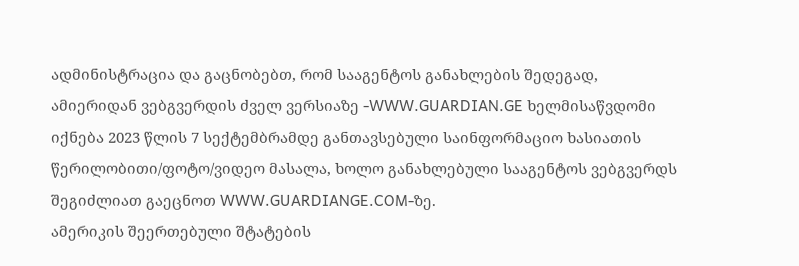ადმინისტრაცია და გაცნობებთ, რომ სააგენტოს განახლების შედეგად, ამიერიდან ვებგვერდის ძველ ვერსიაზე -WWW.GUARDIAN.GE ხელმისაწვდომი იქნება 2023 წლის 7 სექტემბრამდე განთავსებული საინფორმაციო ხასიათის წერილობითი/ფოტო/ვიდეო მასალა, ხოლო განახლებული სააგენტოს ვებგვერდს შეგიძლიათ გაეცნოთ WWW.GUARDIANGE.COM-ზე.
ამერიკის შეერთებული შტატების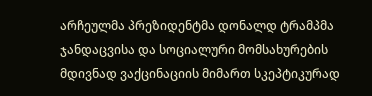არჩეულმა პრეზიდენტმა დონალდ ტრამპმა ჯანდაცვისა და სოციალური მომსახურების მდივნად ვაქცინაციის მიმართ სკეპტიკურად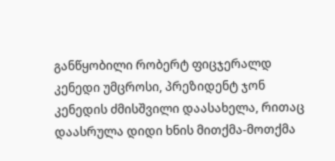განწყობილი რობერტ ფიცჯერალდ კენედი უმცროსი, პრეზიდენტ ჯონ კენედის ძმისშვილი დაასახელა, რითაც დაასრულა დიდი ხნის მითქმა-მოთქმა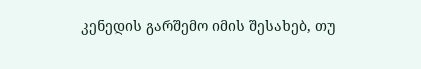კენედის გარშემო იმის შესახებ, თუ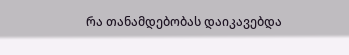რა თანამდებობას დაიკავებდა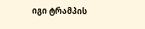იგი ტრამპის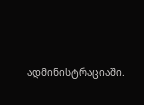ადმინისტრაციაში.